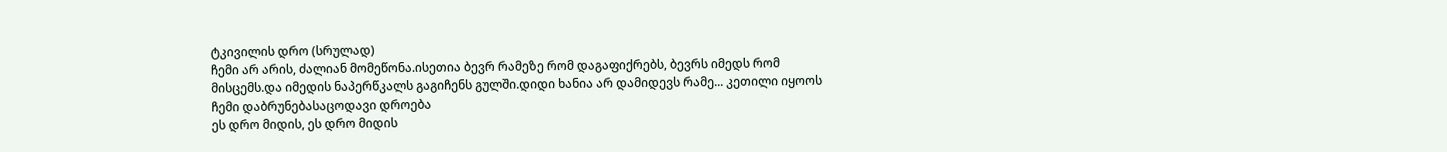ტკივილის დრო (სრულად)
ჩემი არ არის, ძალიან მომეწონა.ისეთია ბევრ რამეზე რომ დაგაფიქრებს, ბევრს იმედს რომ მისცემს.და იმედის ნაპერწკალს გაგიჩენს გულში.დიდი ხანია არ დამიდევს რამე... კეთილი იყოოს ჩემი დაბრუნებასაცოდავი დროება
ეს დრო მიდის, ეს დრო მიდის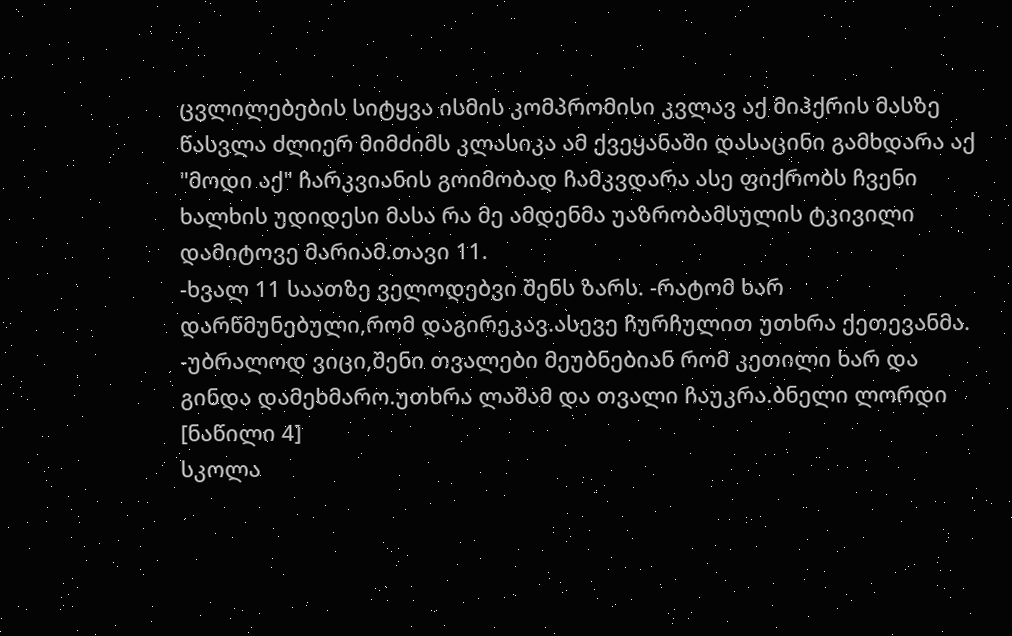ცვლილებების სიტყვა ისმის კომპრომისი კვლავ აქ მიჰქრის მასზე წასვლა ძლიერ მიმძიმს კლასიკა ამ ქვეყანაში დასაცინი გამხდარა აქ "მოდი აქ" ჩარკვიანის გოიმობად ჩამკვდარა ასე ფიქრობს ჩვენი ხალხის უდიდესი მასა რა მე ამდენმა უაზრობამსულის ტკივილი დამიტოვე მარიამ.თავი 11.
-ხვალ 11 საათზე ველოდებვი შენს ზარს. -რატომ ხარ დარწმუნებული,რომ დაგირეკავ.ასევე ჩურჩულით უთხრა ქეთევანმა. -უბრალოდ ვიცი,შენი თვალები მეუბნებიან რომ კეთილი ხარ და გინდა დამეხმარო.უთხრა ლაშამ და თვალი ჩაუკრა.ბნელი ლორდი [ნაწილი 4]
სკოლა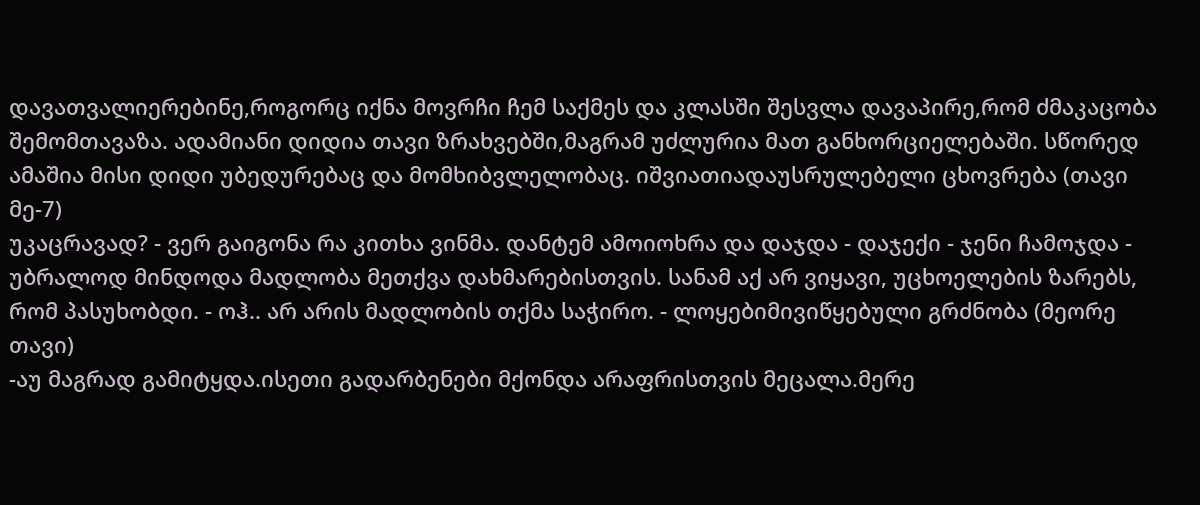დავათვალიერებინე,როგორც იქნა მოვრჩი ჩემ საქმეს და კლასში შესვლა დავაპირე,რომ ძმაკაცობა შემომთავაზა. ადამიანი დიდია თავი ზრახვებში,მაგრამ უძლურია მათ განხორციელებაში. სწორედ ამაშია მისი დიდი უბედურებაც და მომხიბვლელობაც. იშვიათიადაუსრულებელი ცხოვრება (თავი მე-7)
უკაცრავად? - ვერ გაიგონა რა კითხა ვინმა. დანტემ ამოიოხრა და დაჯდა - დაჯექი - ჯენი ჩამოჯდა - უბრალოდ მინდოდა მადლობა მეთქვა დახმარებისთვის. სანამ აქ არ ვიყავი, უცხოელების ზარებს, რომ პასუხობდი. - ოჰ.. არ არის მადლობის თქმა საჭირო. - ლოყებიმივიწყებული გრძნობა (მეორე თავი)
-აუ მაგრად გამიტყდა.ისეთი გადარბენები მქონდა არაფრისთვის მეცალა.მერე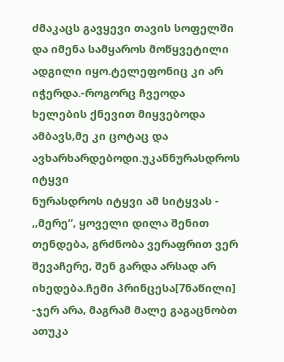ძმაკაცს გავყევი თავის სოფელში და იმენა სამყაროს მოწყვეტილი ადგილი იყო.ტელეფონიც კი არ იჭერდა.-როგორც ჩვეოდა ხელების ქნევით მიყვებოდა ამბავს,მე კი ცოტაც და ავხარხარდებოდი.უკანნურასდროს იტყვი
ნურასდროს იტყვი ამ სიტყვას - ,,მერე“, ყოველი დილა შენით თენდება, გრძნობა ვერაფრით ვერ შევაჩერე, შენ გარდა არსად არ იხედება.ჩემი პრინცესა[7ნაწილი]
-ჯერ არა, მაგრამ მალე გაგაცნობთ ათუკა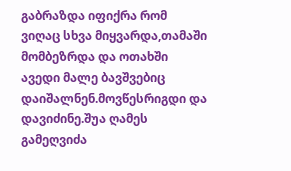გაბრაზდა იფიქრა რომ ვიღაც სხვა მიყვარდა,თამაში მომბეზრდა და ოთახში ავედი მალე ბავშვებიც დაიშალნენ.მოვწესრიგდი და დავიძინე.შუა ღამეს გამეღვიძა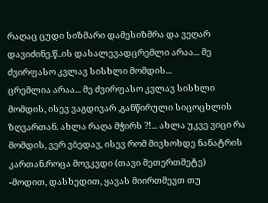რაღაც ცუდი სიზმარი დამესიზმრა და ვეღარ დავიძინე.წ..ის დასალევადცრემლი არაა... მე ძვირფასო კვლავ სისხლი მომდის...
ცრემლია არაა... მე ძვირფასო კვლავ სისხლი მომდის, ისევ ვაგდივარ ,განწირული სიცოცხლის ზღვართან. ახლა რაღა მჭირს ?!... ახლა უკვე ვიცი რა მომდის, ვერ ვბედავ, ისევ რომ მივხოხდე ნანატრის კართან.როცა მოვკვდი (თავი მეთერთმეტე)
-მოდით, დასხედით, ყავას მიირთმევთ თუ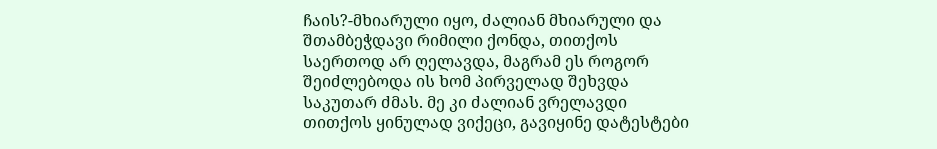ჩაის?-მხიარული იყო, ძალიან მხიარული და შთამბეჭდავი რიმილი ქონდა, თითქოს საერთოდ არ ღელავდა, მაგრამ ეს როგორ შეიძლებოდა ის ხომ პირველად შეხვდა საკუთარ ძმას. მე კი ძალიან ვრელავდი თითქოს ყინულად ვიქეცი, გავიყინე დატესტები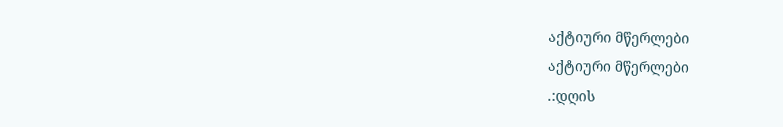აქტიური მწერლები
აქტიური მწერლები
.:დღის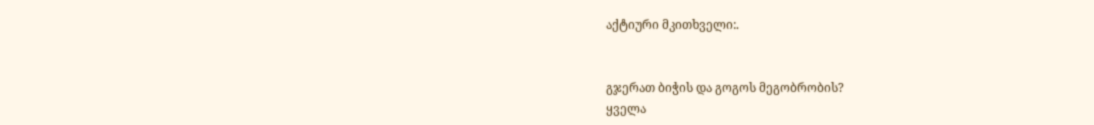აქტიური მკითხველი:.


გჯერათ ბიჭის და გოგოს მეგობრობის?
ყველა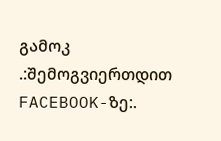გამოკ
.:შემოგვიერთდით FACEBOOK-ზე:.